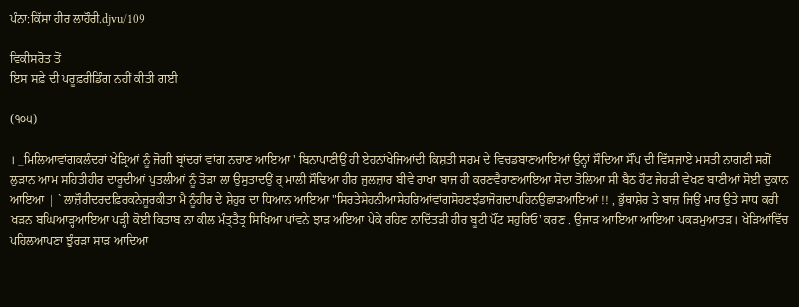ਪੰਨਾ:ਕਿੱਸਾ ਹੀਰ ਲਾਹੌਰੀ.djvu/109

ਵਿਕੀਸਰੋਤ ਤੋਂ
ਇਸ ਸਫ਼ੇ ਦੀ ਪਰੂਫ਼ਰੀਡਿੰਗ ਨਹੀਂ ਕੀਤੀ ਗਈ

(੧੦੫)

। _ਮਿਲਿਆਵਾਂਗਕਲੰਦਰਾਂ ਖੇੜ੍ਰਿਆਂ ਨੂੰ ਜੋਗੀ ਬ੍ਰਾਂਦਰਾਂ ਵਾਂਗ ਨਚਾਣ ਆਇਆ ' ਬਿਨਾਪਾਣੀਉਂ ਹੀ ਏਹਨਾਂਖੇਜਿਆਂਦੀ ਕਿਸ਼ਤੀ ਸਰਮ ਦੇ ਵਿਚਡਬਾਣਆਇਆਂ ਉਨ੍ਹਾਂ ਸੌਦਿਆ ਸੌਂਪ ਦੀ ਵਿੱਸਜਾਏ ਮਸਤੀ ਨਾਗਣੀ ਸਗੋਂ ਲੁੜਾਨ ਆਮ ਸਹਿਤੀਹੀਰ ਦਾਰੂਦੀਆਂ ਪੁਤਲੀਆਂ ਨੂੰ ਤੋੜਾ ਲਾ ਉਸੁਤਾਦਉਂ ਰ੍ ਮਾਲੀ ਸੌਢਿਆ ਹੀਰ ਜੁਲਜ਼ਾਰ ਬੀਵੇ ਰਾਖਾ ਬਾਜ ਹੀ ਕਰਣਵੈਰਾਣਆਇਆ ਸੋਦਾ ਤੋਲਿਆ ਸੀ ਬੈਠ ਹੌਟ ਜੇਹੜੀ ਵੇਖਣ ਬਾਣੀਆਂ ਸੋਈ ਦੁਕਾਨ ਆਇਆ | ` ਲਾਜ਼ੌਰੀਦਰਦਫ਼ਿਰਕਨੇਜੂਰਕੀਤਾ ਮੈ ਨੂੰਹੀਰ ਦੇ ਸ਼ੇਹੁਰ ਦਾ ਧਿਆਨ ਆਇਆ "ਸਿਰਤੇਸੇਹਨੀਆਸੇਹਰਿਆਂਵਾਂਗਸੋਹਣਝੰਡਾਜੋਗਦਾਪਹਿਨਉਛਾੜਆਇਆਂ !! , ਭੁੱਥਾਸ਼ੇਰ ਤੇ ਬਾਜ਼ ਜਿਉਂ ਮਾਰ ਉਤੇ ਸਾਧ ਕਰੀ ਖੜਨ ਬਘਿਆੜ੍ਹਆਇਆ ਪੜ੍ਹੀ ਕੋਈ ਕਿਤਾਬ ਨਾ ਕੀਲ ਮੰਤ੍ਤੈਤ੍ਰ ਸਿਖਿਆ ਪਾਂਵਨੇ ਝਾੜ ਅਇਆ ਪੇਕੇ ਰਹਿਣ ਨਾਦਿੱਤੜੀ ਹੀਰ ਬੂਟੀ ਪੌਂਟ ਸਹੁਰਿਓ' ਕਰਣ . ਉਜਾੜ ਆਇਆ ਆਇਆ ਪਕੜਮੁਆਤੜ। ਖੇੜਿਆਂਵਿੱਚ ਪਹਿਲਆਪਣਾ ਝੁੰਰੜਾ ਸਾੜ ਆਦਿਆ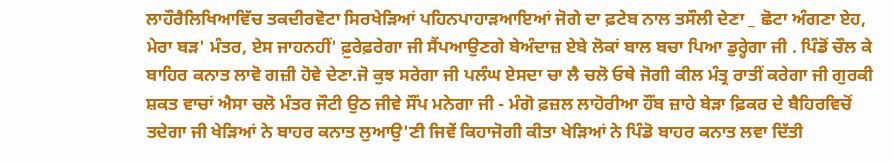ਲਾਹੌਰੈਲਿਖਿਆਵਿੱਚ ਤਕਦੀਰਵੋਟਾ ਸਿਰਖੇੜਿਆਂ ਪਹਿਨਪਾਹਾੜਆਇਆਂ ਜੋਗੇ ਦਾ ਫ਼ਟੇਬ ਨਾਲ ਤਸੌਲੀ ਦੇਣਾ _ ਛੋਟਾ ਅੰਗਣਾ ਏਹ, ਮੇਰਾ ਬੜ' ਮੰਤਰ, ਏਸ ਜਾਹਨਹੀਂ' ਫ਼ੁਰੇਫ਼ਰੇਗਾ ਜੀ ਸੈਂਪਆਉਣਗੇ ਬੇਅੰਦਾਜ਼ ਏਬੇ ਲੋਕਾਂ ਬਾਲ ਬਚਾ ਪਿਆ ਡੁਰ੍ਹੇਗਾ ਜੀ . ਪਿੰਡੋਂ ਚੌਲ ਕੇ ਬਾਹਿਰ ਕਨਾਤ ਲਾਵੋ ਗਜ਼ੀ ਹੋਵੇ ਦੇਣਾ.ਜੋ ਕੁਝ ਸਰੇਗਾ ਜੀ ਪਲੰਘ ਏਸਦਾ ਚਾ ਲੈ ਚਲੋ ਓਥੇ ਜੋਗੀ ਕੀਲ ਮੰਤ੍ਰ ਰਾਤੀਂ ਕਰੇਗਾ ਜੀ ਗੁਰਕੀ ਸ਼ਕਤ ਵਾਚਾਂ ਐਸਾ ਚਲੋ ਮੰਤਰ ਜੌਟੀ ਉਠ ਜੀਵੇ ਸੌਂਪ ਮਨੇਗਾ ਜੀ - ਮੰਗੋ ਫ਼ਜ਼ਲ ਲਾਹੋਰੀਆ ਹੌਂਬ ਜ਼ਾਹੇ ਬੇੜਾ ਫ਼ਿਕਰ ਦੇ ਬੈਹਿਰਵਿਚੋਂ ਤਦੇਗਾ ਜੀ ਖੇੜਿਆਂ ਨੇ ਬਾਹਰ ਕਨਾਤ ਲੁਆਉ'ਣੀ ਜਿਵੇਂ ਕਿਹਾਜੋਗੀ ਕੀਤਾ ਖੇੜਿਆਂ ਨੇ ਪਿੰਡੋ ਬਾਹਰ ਕਨਾਤ ਲਵਾ ਦਿੱਤੀ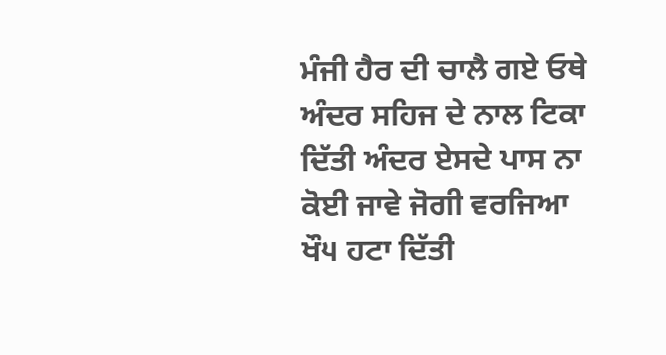ਮੰਜੀ ਹੈਰ ਦੀ ਚਾਲੈ ਗਏ ਓਥੇ ਅੰਦਰ ਸਹਿਜ ਦੇ ਨਾਲ ਟਿਕਾ ਦਿੱਤੀ ਅੰਦਰ ਏਸਦੇ ਪਾਸ ਨਾ ਕੋਈ ਜਾਵੇ ਜੋਗੀ ਵਰਜਿਆ ਖੌ੫ ਹਟਾ ਦਿੱਤੀ